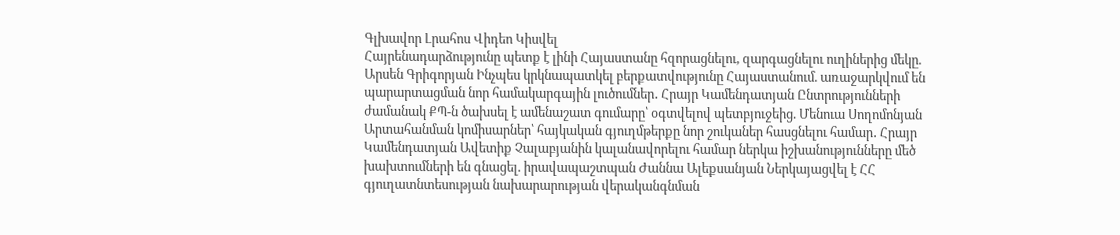Գլխավոր Լրահոս Վիդեո Կիսվել
Հայրենադարձությունը պետք է լինի Հայաստանը հզորացնելու, զարգացնելու ուղիներից մեկը. Արսեն Գրիգորյան Ինչպես կրկնապատկել բերքատվությունը Հայաստանում. առաջարկվում են պարարտացման նոր համակարգային լուծումներ․ Հրայր Կամենդատյան Ընտրությունների ժամանակ ՔՊ-ն ծախսել է ամենաշատ գումարը՝ օգտվելով պետբյուջեից. Մենուա Սողոմոնյան Արտահանման կոմիսարներ՝ հայկական գյուղմթերքը նոր շուկաներ հասցնելու համար․ Հրայր Կամենդատյան Ավետիք Չալաբյանին կալանավորելու համար ներկա իշխանությունները մեծ խախտումների են գնացել. իրավապաշտպան Ժաննա Ալեքսանյան Ներկայացվել է ՀՀ գյուղատնտեսության նախարարության վերականգնման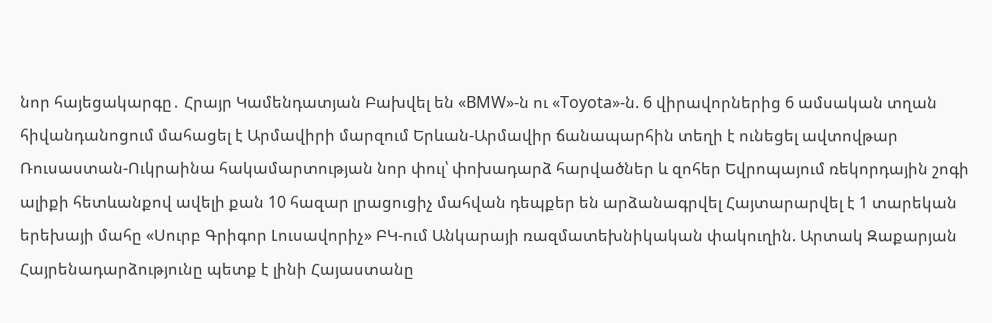նոր հայեցակարգը․ Հրայր Կամենդատյան Բախվել են «BMW»-ն ու «Toyota»-ն. 6 վիրավորներից 6 ամսական տղան հիվանդանոցում մահացել է Արմավիրի մարզում Երևան-Արմավիր ճանապարհին տեղի է ունեցել ավտովթար Ռուսաստան-Ուկրաինա հակամարտության նոր փուլ՝ փոխադարձ հարվածներ և զոհեր Եվրոպայում ռեկորդային շոգի ալիքի հետևանքով ավելի քան 10 հազար լրացուցիչ մահվան դեպքեր են արձանագրվել Հայտարարվել է 1 տարեկան երեխայի մահը «Սուրբ Գրիգոր Լուսավորիչ» ԲԿ-ում Անկարայի ռազմատեխնիկական փակուղին. Արտակ Զաքարյան
Հայրենադարձությունը պետք է լինի Հայաստանը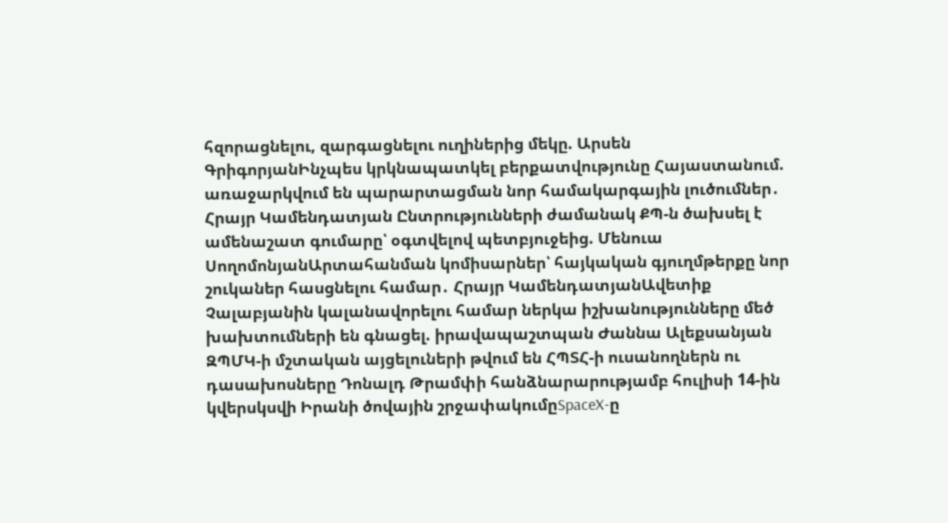հզորացնելու, զարգացնելու ուղիներից մեկը. Արսեն ԳրիգորյանԻնչպես կրկնապատկել բերքատվությունը Հայաստանում. առաջարկվում են պարարտացման նոր համակարգային լուծումներ․ Հրայր Կամենդատյան Ընտրությունների ժամանակ ՔՊ-ն ծախսել է ամենաշատ գումարը՝ օգտվելով պետբյուջեից. Մենուա ՍողոմոնյանԱրտահանման կոմիսարներ՝ հայկական գյուղմթերքը նոր շուկաներ հասցնելու համար․ Հրայր ԿամենդատյանԱվետիք Չալաբյանին կալանավորելու համար ներկա իշխանությունները մեծ խախտումների են գնացել. իրավապաշտպան Ժաննա Ալեքսանյան ԶՊՄԿ-ի մշտական այցելուների թվում են ՀՊՏՀ-ի ուսանողներն ու դասախոսները Դոնալդ Թրամփի հանձնարարությամբ հուլիսի 14-ին կվերսկսվի Իրանի ծովային շրջափակումըSpaceX-ը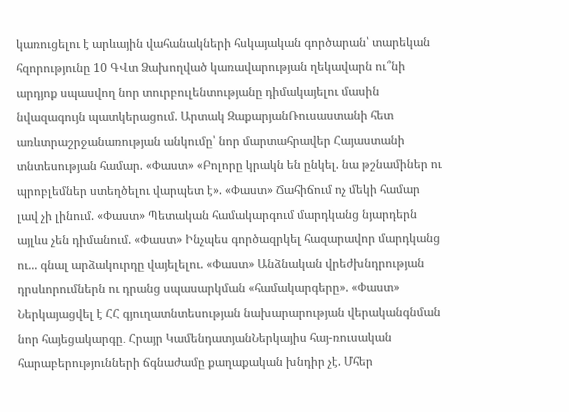կառուցելու է արևային վահանակների հսկայական գործարան՝ տարեկան հզորությունը 10 ԳՎտ Ձախողված կառավարության ղեկավարն ու՞նի արդյոք սպասվող նոր տուրբուլենտությանը դիմակայելու մասին նվազագույն պատկերացում. Արտակ ԶաքարյանՌուսաստանի հետ առևտրաշրջանառության անկումը՝ նոր մարտահրավեր Հայաստանի տնտեսության համար. «Փաստ» «Բոլորը կրակն են ընկել. նա թշնամիներ ու պրոբլեմներ ստեղծելու վարպետ է». «Փաստ» Ճահիճում ոչ մեկի համար լավ չի լինում. «Փաստ» Պետական համակարգում մարդկանց նյարդերն այլևս չեն դիմանում. «Փաստ» Ինչպես գործազրկել հազարավոր մարդկանց ու... գնալ արձակուրդը վայելելու. «Փաստ» Անձնական վրեժխնդրության դրսևորումներն ու դրանց սպասարկման «համակարգերը». «Փաստ» Ներկայացվել է ՀՀ գյուղատնտեսության նախարարության վերականգնման նոր հայեցակարգը․ Հրայր ԿամենդատյանՆերկայիս հայ-ռուսական հարաբերությունների ճգնաժամը քաղաքական խնդիր չէ. Մհեր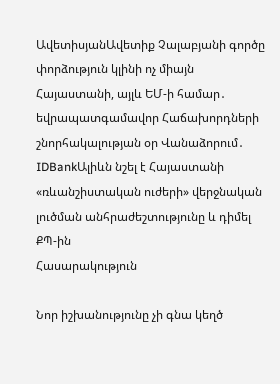ԱվետիսյանԱվետիք Չալաբյանի գործը փորձություն կլինի ոչ միայն Հայաստանի, այլև ԵՄ-ի համար․ եվրապատգամավոր Հաճախորդների շնորհակալության օր Վանաձորում․ IDBankԱլիևն նշել է Հայաստանի «ռևանշիստական ուժերի» վերջնական լուծման անհրաժեշտությունը և դիմել ՔՊ-ին
Հասարակություն

Նոր իշխանությունը չի գնա կեղծ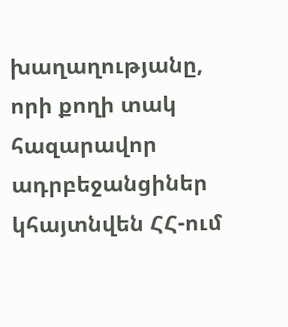խաղաղությանը, որի քողի տակ հազարավոր ադրբեջանցիներ կհայտնվեն ՀՀ-ում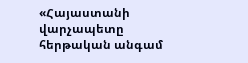«Հայաստանի վարչապետը հերթական անգամ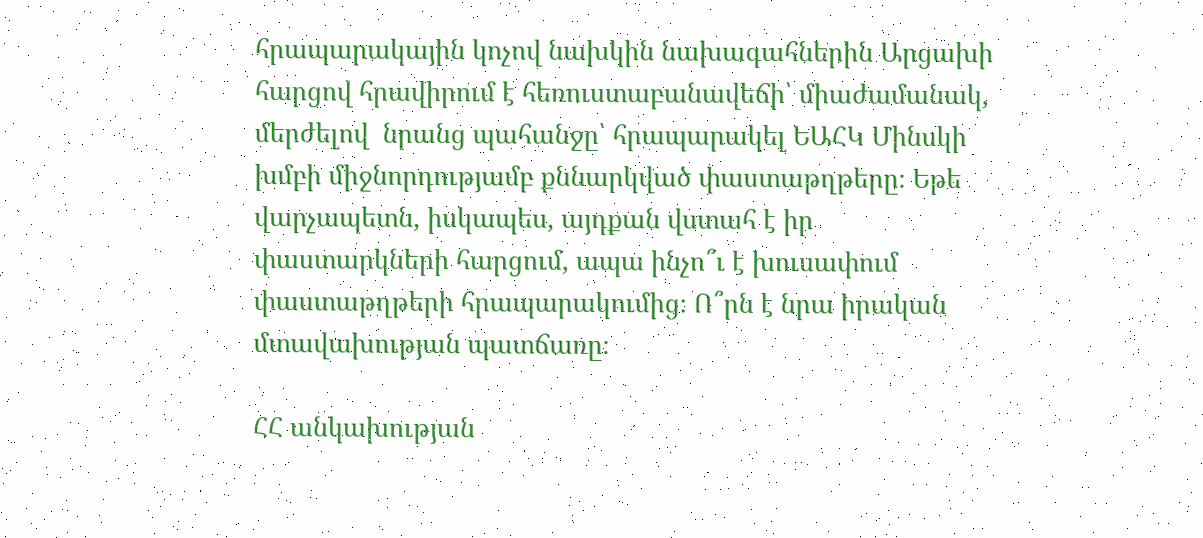հրապարակային կոչով նախկին նախագահներին Արցախի հարցով հրավիրում է հեռուստաբանավեճի՝ միաժամանակ, մերժելով  նրանց պահանջը՝ հրապարակել ԵԱՀԿ Մինսկի խմբի միջնորդությամբ քննարկված փաստաթղթերը։ Եթե վարչապետն, իսկապես, այդքան վստահ է իր փաստարկների հարցում, ապա ինչո՞ւ է խուսափում փաստաթղթերի հրապարակումից։ Ո՞րն է նրա իրական մտավախության պատճառը։

ՀՀ անկախության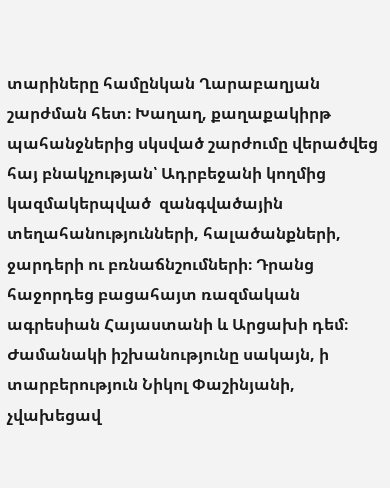տարիները համընկան Ղարաբաղյան շարժման հետ։ Խաղաղ, քաղաքակիրթ պահանջներից սկսված շարժումը վերածվեց հայ բնակչության՝ Ադրբեջանի կողմից կազմակերպված  զանգվածային տեղահանությունների, հալածանքների, ջարդերի ու բռնաճնշումների։ Դրանց հաջորդեց բացահայտ ռազմական ագրեսիան Հայաստանի և Արցախի դեմ։ Ժամանակի իշխանությունը սակայն, ի տարբերություն Նիկոլ Փաշինյանի, չվախեցավ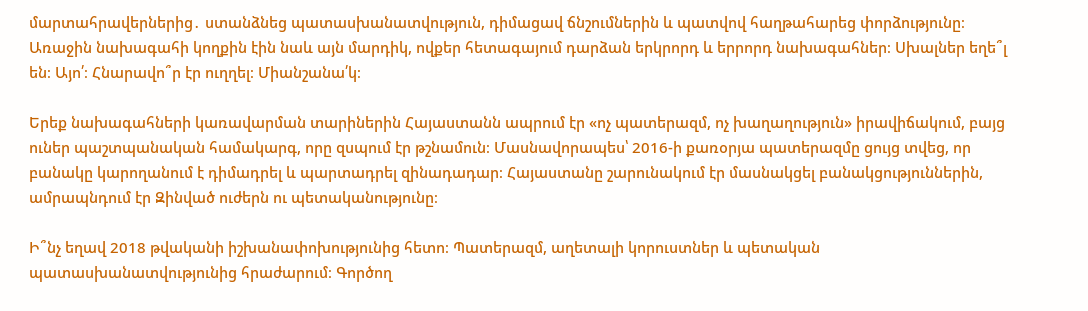մարտահրավերներից․ ստանձնեց պատասխանատվություն, դիմացավ ճնշումներին և պատվով հաղթահարեց փորձությունը։ Առաջին նախագահի կողքին էին նաև այն մարդիկ, ովքեր հետագայում դարձան երկրորդ և երրորդ նախագահներ։ Սխալներ եղե՞լ են։ Այո՛։ Հնարավո՞ր էր ուղղել։ Միանշանա՛կ։

Երեք նախագահների կառավարման տարիներին Հայաստանն ապրում էր «ոչ պատերազմ, ոչ խաղաղություն» իրավիճակում, բայց ուներ պաշտպանական համակարգ, որը զսպում էր թշնամուն։ Մասնավորապես՝ 2016-ի քառօրյա պատերազմը ցույց տվեց, որ բանակը կարողանում է դիմադրել և պարտադրել զինադադար։ Հայաստանը շարունակում էր մասնակցել բանակցություններին, ամրապնդում էր Զինված ուժերն ու պետականությունը։

Ի՞նչ եղավ 2018 թվականի իշխանափոխությունից հետո։ Պատերազմ, աղետալի կորուստներ և պետական պատասխանատվությունից հրաժարում։ Գործող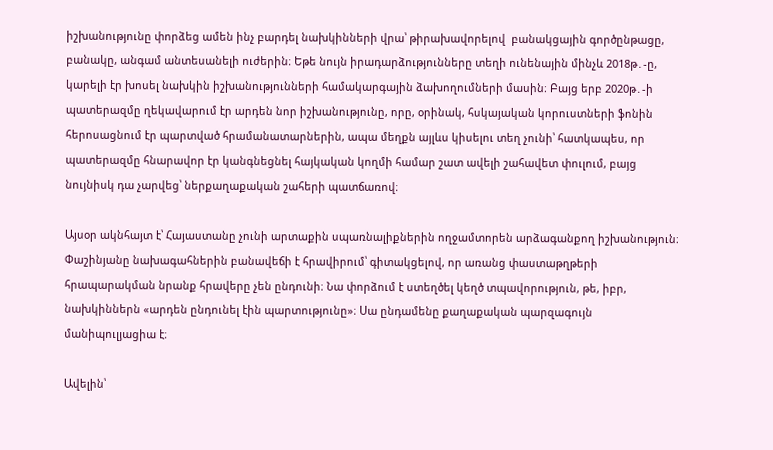իշխանությունը փորձեց ամեն ինչ բարդել նախկինների վրա՝ թիրախավորելով  բանակցային գործընթացը, բանակը, անգամ անտեսանելի ուժերին։ Եթե նույն իրադարձությունները տեղի ունենային մինչև 2018թ․-ը, կարելի էր խոսել նախկին իշխանությունների համակարգային ձախողումների մասին։ Բայց երբ 2020թ․-ի պատերազմը ղեկավարում էր արդեն նոր իշխանությունը, որը, օրինակ, հսկայական կորուստների ֆոնին հերոսացնում էր պարտված հրամանատարներին, ապա մեղքն այլևս կիսելու տեղ չունի՝ հատկապես, որ պատերազմը հնարավոր էր կանգնեցնել հայկական կողմի համար շատ ավելի շահավետ փուլում, բայց նույնիսկ դա չարվեց՝ ներքաղաքական շահերի պատճառով։

Այսօր ակնհայտ է՝ Հայաստանը չունի արտաքին սպառնալիքներին ողջամտորեն արձագանքող իշխանություն։ Փաշինյանը նախագահներին բանավեճի է հրավիրում՝ գիտակցելով, որ առանց փաստաթղթերի հրապարակման նրանք հրավերը չեն ընդունի։ Նա փորձում է ստեղծել կեղծ տպավորություն, թե, իբր, նախկիններն «արդեն ընդունել էին պարտությունը»։ Սա ընդամենը քաղաքական պարզագույն մանիպուլյացիա է։

Ավելին՝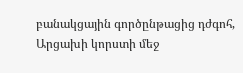բանակցային գործընթացից դժգոհ, Արցախի կորստի մեջ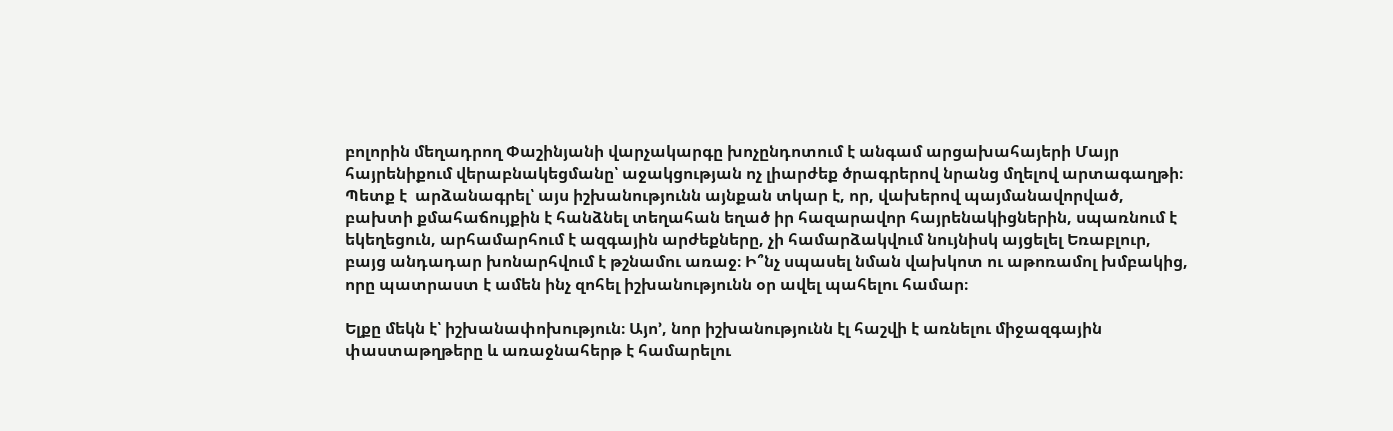բոլորին մեղադրող Փաշինյանի վարչակարգը խոչընդոտում է անգամ արցախահայերի Մայր հայրենիքում վերաբնակեցմանը՝ աջակցության ոչ լիարժեք ծրագրերով նրանց մղելով արտագաղթի։ Պետք է  արձանագրել՝ այս իշխանությունն այնքան տկար է, որ, վախերով պայմանավորված, բախտի քմահաճույքին է հանձնել տեղահան եղած իր հազարավոր հայրենակիցներին, սպառնում է եկեղեցուն, արհամարհում է ազգային արժեքները, չի համարձակվում նույնիսկ այցելել Եռաբլուր, բայց անդադար խոնարհվում է թշնամու առաջ։ Ի՞նչ սպասել նման վախկոտ ու աթոռամոլ խմբակից, որը պատրաստ է ամեն ինչ զոհել իշխանությունն օր ավել պահելու համար։

Ելքը մեկն է՝ իշխանափոխություն։ Այո’, նոր իշխանությունն էլ հաշվի է առնելու միջազգային փաստաթղթերը և առաջնահերթ է համարելու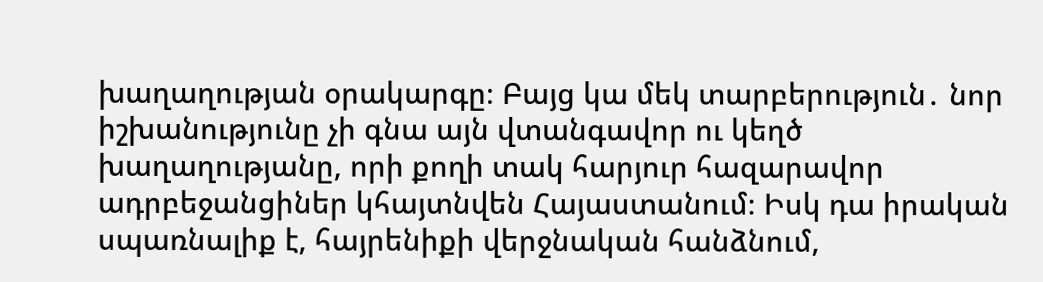խաղաղության օրակարգը։ Բայց կա մեկ տարբերություն․ նոր իշխանությունը չի գնա այն վտանգավոր ու կեղծ խաղաղությանը, որի քողի տակ հարյուր հազարավոր ադրբեջանցիներ կհայտնվեն Հայաստանում։ Իսկ դա իրական սպառնալիք է, հայրենիքի վերջնական հանձնում,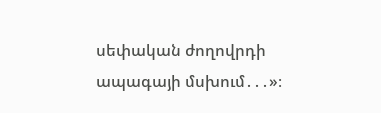սեփական ժողովրդի ապագայի մսխում․․․»։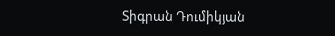Տիգրան Դումիկյան